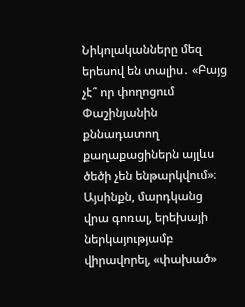Նիկոլականները մեզ երեսով են տալիս․ «Բայց չէ՞ որ փողոցում Փաշինյանին քննադատող քաղաքացիներն այլևս ծեծի չեն ենթարկվում»։ Այսինքն, մարդկանց վրա գոռալ, երեխայի ներկայությամբ վիրավորել, «փախած»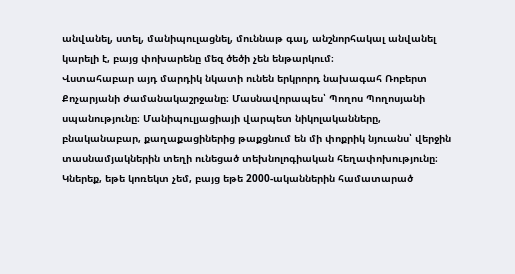անվանել, ստել, մանիպուլացնել, մուննաթ գալ, անշնորհակալ անվանել կարելի է, բայց փոխարենը մեզ ծեծի չեն ենթարկում։
Վստահաբար այդ մարդիկ նկատի ունեն երկրորդ նախագահ Ռոբերտ Քոչարյանի ժամանակաշրջանը։ Մասնավորապես՝ Պողոս Պողոսյանի սպանությունը։ Մանիպուլյացիայի վարպետ նիկոլականները, բնականաբար, քաղաքացիներից թաքցնում են մի փոքրիկ նյուանս՝ վերջին տասնամյակներին տեղի ունեցած տեխնոլոգիական հեղափոխությունը։ Կներեք, եթե կոռեկտ չեմ, բայց եթե 2000-ականներին համատարած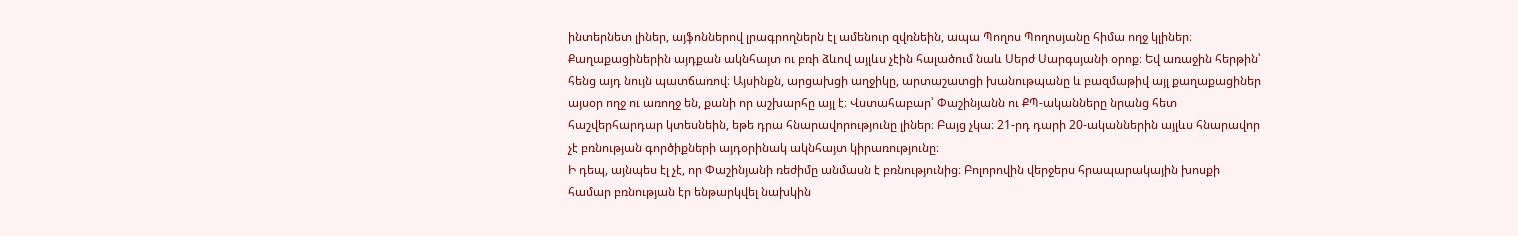ինտերնետ լիներ, այֆոններով լրագրողներն էլ ամենուր զվռնեին, ապա Պողոս Պողոսյանը հիմա ողջ կլիներ։
Քաղաքացիներին այդքան ակնհայտ ու բռի ձևով այլևս չէին հալածում նաև Սերժ Սարգսյանի օրոք։ Եվ առաջին հերթին՝ հենց այդ նույն պատճառով։ Այսինքն, արցախցի աղջիկը, արտաշատցի խանութպանը և բազմաթիվ այլ քաղաքացիներ այսօր ողջ ու առողջ են, քանի որ աշխարհը այլ է։ Վստահաբար՝ Փաշինյանն ու ՔՊ-ականները նրանց հետ հաշվերհարդար կտեսնեին, եթե դրա հնարավորությունը լիներ։ Բայց չկա։ 21-րդ դարի 20-ականներին այլևս հնարավոր չէ բռնության գործիքների այդօրինակ ակնհայտ կիրառությունը։
Ի դեպ, այնպես էլ չէ, որ Փաշինյանի ռեժիմը անմասն է բռնությունից։ Բոլորովին վերջերս հրապարակային խոսքի համար բռնության էր ենթարկվել նախկին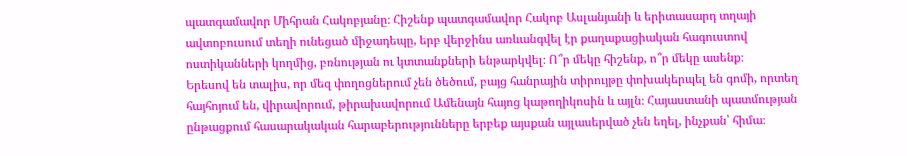պատգամավոր Միհրան Հակոբյանը։ Հիշենք պատգամավոր Հակոբ Ասլանյանի և երիտասարդ տղայի ավտոբուսում տեղի ունեցած միջադեպը, երբ վերջինս առևանգվել էր քաղաքացիական հագուստով ոստիկանների կողմից, բռնության ու կտտանքների ենթարկվել։ Ո՞ր մեկը հիշենք, ո՞ր մեկը ասենք։
Երեսով են տալիս, որ մեզ փողոցներում չեն ծեծում, բայց հանրային տիրույթը փոխակերպել են գոմի, որտեղ հայհոյում են, վիրավորում, թիրախավորում Ամենայն հայոց կաթողիկոսին և այլն։ Հայաստանի պատմության ընթացքում հասարակական հարաբերությունները երբեք այսքան այլասերված չեն եղել, ինչքան՝ հիմա։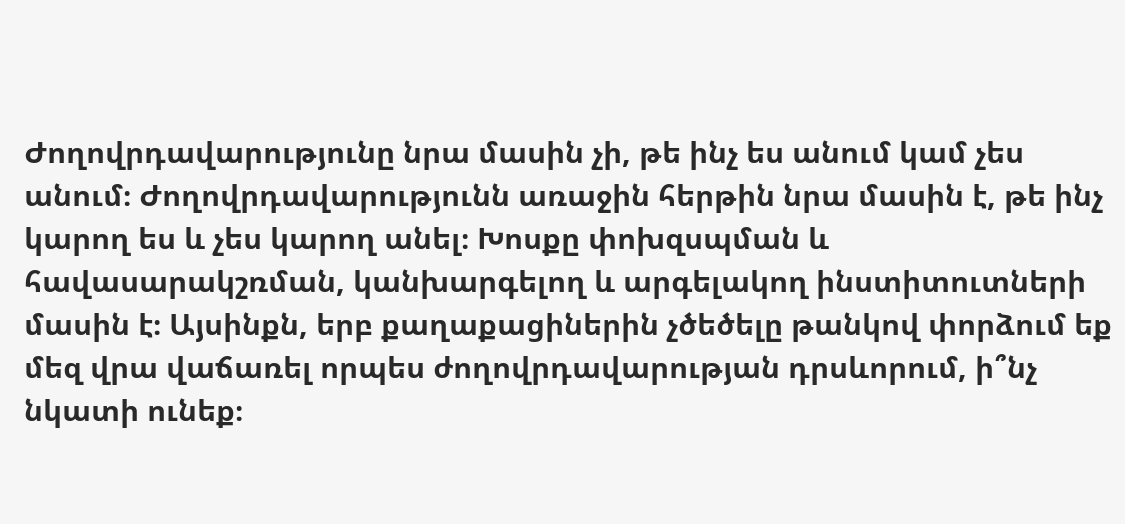Ժողովրդավարությունը նրա մասին չի, թե ինչ ես անում կամ չես անում։ Ժողովրդավարությունն առաջին հերթին նրա մասին է, թե ինչ կարող ես և չես կարող անել։ Խոսքը փոխզսպման և հավասարակշռման, կանխարգելող և արգելակող ինստիտուտների մասին է։ Այսինքն, երբ քաղաքացիներին չծեծելը թանկով փորձում եք մեզ վրա վաճառել որպես ժողովրդավարության դրսևորում, ի՞նչ նկատի ունեք։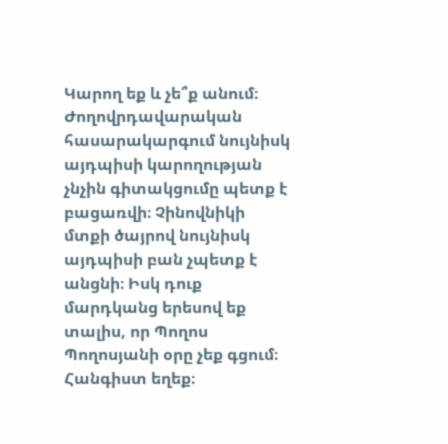Կարող եք և չե՞ք անում։ Ժողովրդավարական հասարակարգում նույնիսկ այդպիսի կարողության չնչին գիտակցումը պետք է բացառվի։ Չինովնիկի մտքի ծայրով նույնիսկ այդպիսի բան չպետք է անցնի։ Իսկ դուք մարդկանց երեսով եք տալիս, որ Պողոս Պողոսյանի օրը չեք գցում։
Հանգիստ եղեք։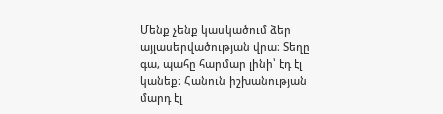Մենք չենք կասկածում ձեր այլասերվածության վրա։ Տեղը գա, պահը հարմար լինի՝ էդ էլ կանեք։ Հանուն իշխանության մարդ էլ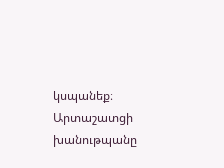կսպանեք։
Արտաշատցի խանութպանը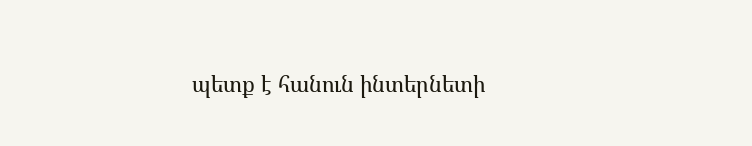պետք է հանուն ինտերնետի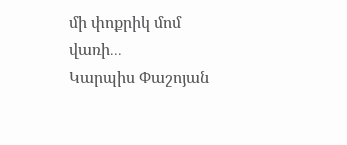մի փոքրիկ մոմ վառի․․․
Կարպիս Փաշոյան